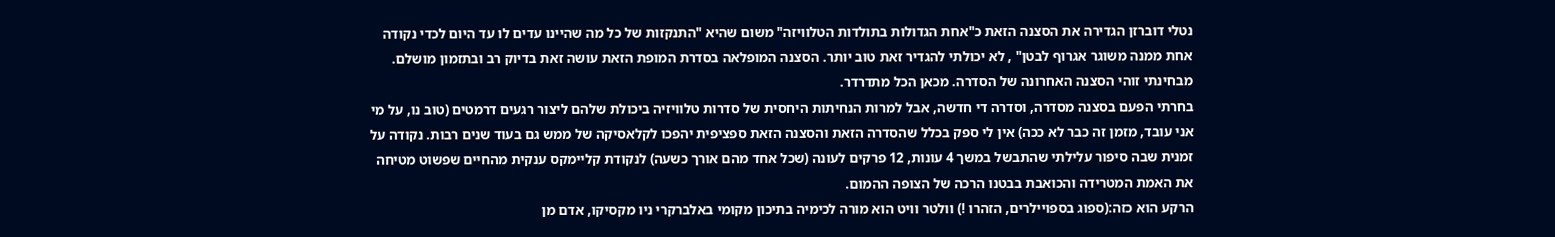נטלי דוברזן הגדירה את הסצנה הזאת כ"אחת הגדולות בתולדות הטלוויזה" משום שהיא "התנקזות של כל מה שהיינו עדים לו עד היום לכדי נקודה אחת ממנה משוגר אגרוף לבטן" , לא יכולתי להגדיר זאת טוב יותר. הסצנה המופלאה בסדרת המופת הזאת עושה זאת בדיוק רב ובתזמון מושלם. מבחינתי זוהי הסצנה האחרונה של הסדרה. מכאן הכל מתדרדר.
בחרתי הפעם בסצנה מסדרה, וסדרה די חדשה, אבל למרות הנחיתות היחסית של סדרות טלוויזיה ביכולת שלהם ליצור רגעים דרמטים (טוב נו, על מי אני עובד, מזמן זה כבר לא ככה) אין לי ספק בכלל שהסדרה הזאת והסצנה הזאת ספציפית יהפכו לקלאסיקה של ממש גם בעוד שנים רבות. נקודה על זמנית שבה סיפור עלילתי שהתבשל במשך 4 עונות, 12 פרקים לעונה (שכל אחד מהם אורך כשעה) לנקודת קליימקס ענקית מהחיים שפשוט מטיחה את האמת המטרידה והכואבת בבטנו הרכה של הצופה ההמום.
הרקע הוא כזה:(ספוג בספויילרים, הזהרו !) וולטר וויט הוא מורה לכימיה בתיכון מקומי באלברקרי ניו מקסיקו, אדם מן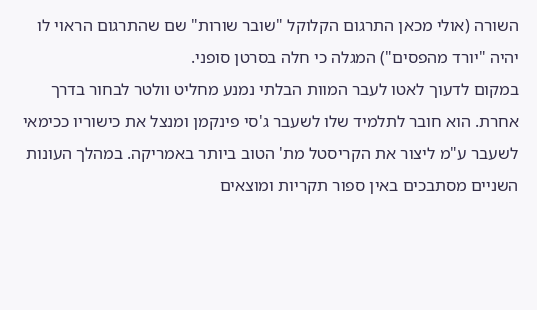השורה (אולי מכאן התרגום הקלוקל "שובר שורות" שם שהתרגום הראוי לו יהיה "יורד מהפסים") המגלה כי חלה בסרטן סופני.
במקום לדעוך לאטו לעבר המוות הבלתי נמנע מחליט וולטר לבחור בדרך אחרת. הוא חובר לתלמיד שלו לשעבר ג'סי פינקמן ומנצל את כישוריו ככימאי לשעבר ע"מ ליצור את הקריסטל מת' הטוב ביותר באמריקה. במהלך העונות השניים מסתבכים באין ספור תקריות ומוצאים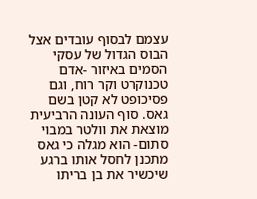עצמם לבסוף עובדים אצל הבוס הגדול של עסקי הסמים באיזור -אדם טכנוקרט וקר רוח, וגם פסיכופט לא קטן בשם גאס. סוף העונה הרביעית מוצאת את וולטר במבוי סתום- הוא מגלה כי גאס מתכנן לחסל אותו ברגע שיכשיר את בן בריתו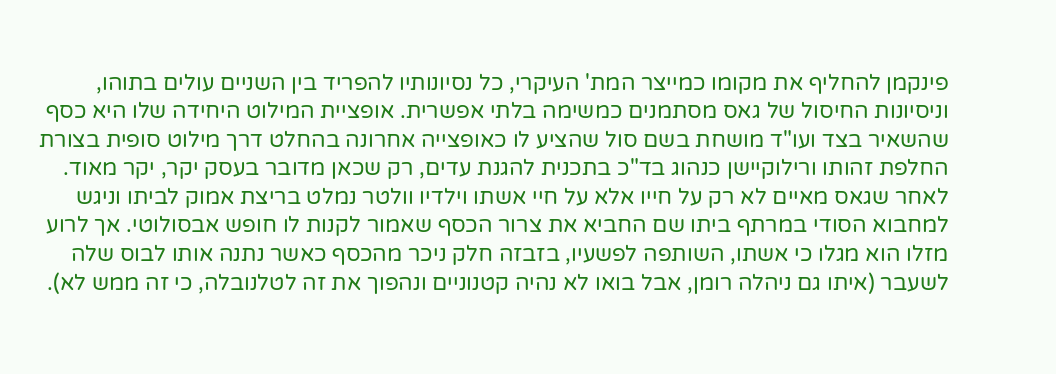פינקמן להחליף את מקומו כמייצר המת' העיקרי, כל נסיונותיו להפריד בין השניים עולים בתוהו, וניסיונות החיסול של גאס מסתמנים כמשימה בלתי אפשרית. אופציית המילוט היחידה שלו היא כסף שהשאיר בצד ועו"ד מושחת בשם סול שהציע לו כאופצייה אחרונה בהחלט דרך מילוט סופית בצורת החלפת זהותו ורילוקיישן כנהוג בד"כ בתכנית להגנת עדים, רק שכאן מדובר בעסק יקר, יקר מאוד.
לאחר שגאס מאיים לא רק על חייו אלא על חיי אשתו וילדיו וולטר נמלט בריצת אמוק לביתו וניגש למחבוא הסודי במרתף ביתו שם החביא את צרור הכסף שאמור לקנות לו חופש אבסולוטי. אך לרוע מזלו הוא מגלו כי אשתו, השותפה לפשעיו, בזבזה חלק ניכר מהכסף כאשר נתנה אותו לבוס שלה לשעבר (איתו גם ניהלה רומן, אבל בואו לא נהיה קטנוניים ונהפוך את זה לטלנובלה, כי זה ממש לא).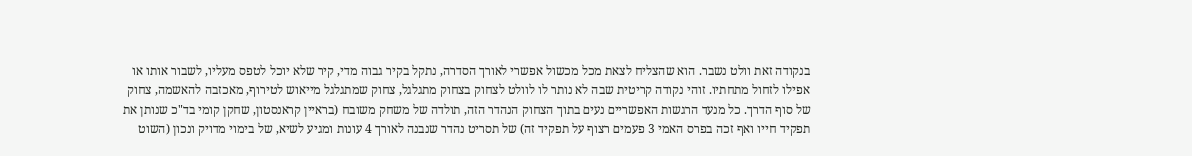בנקודה זאת וולט נשבר. הוא שהצליח לצאת מכל מכשול אפשרי לאורך הסדרה, נתקל בקיר גבוה מדי, קיר שלא יוכל לטפס מעליו, לשבור אותו או אפילו לזחול מתחתיו. זוהי נקודה קריטית שבה לא נותר לו לוולט לצחוק בצחוק מתגלגל, צחוק שמתגלגל מייאוש לטירוף, מאכזבה להאשמה, צחוק של סוף הדרך. כל מנעד הרגשות האפשריים נעים בתוך הצחוק הנהדר הזה, תולדה של משחק משובח (בראיין קראנסטון, שחקן קומי בד"כ שנותן את תפקיד חייו ואף זכה בפרס האמי 3 פעמים רצוף על תפקיד זה) של תסריט נהדר שנבנה לאורך 4 עונות ומגיע לשיא, של בימוי מדויק ונכון (השוט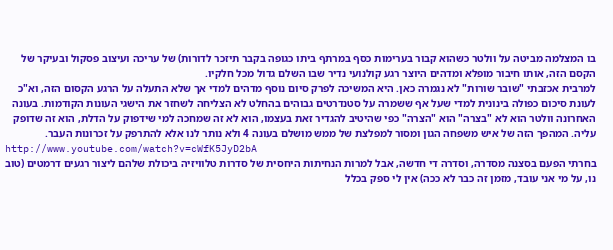בו המצלמה מביטה על וולטר כשהוא קבור בערימות כסף במרתף ביתו כגופה בקבר תיזכר לדורות) של עריכה ועיצוב פסקול ובעיקר של הקסם הזה, אותו חיבור מופלא ומדהים היוצר רגע קולנועי נדיר שבו השלם גדול מכל חלקיו.
למרבית אכזבתי "שובר שורות" לא נגמרה כאן. היא המשיכה לפרק סיום נוסף מדהים למדי אך שלא התעלה על הרגע הקסום הזה, וא"כ לעונת סיכום כפולה בינונית למדי שעל אף ששמרה על סטנדרטים גבוהים בהחלט לא הצליחה לשחזר את הישגי העונות הקודמות. בעונה האחרונה וולטר הוא לא "בצרה" הוא "הצרה" כפי שהיטיב להגדיר זאת בעצמו, הוא לא זה שמחכה למי שידפוק על הדלת, הוא זה שדופק עליה. המהפך הזה של איש משפחה הגון ומסור למפלצת של ממש מושלם בעונה 4 ולא נותר לנו אלא להתרפק על זכרונות העבר.
http://www.youtube.com/watch?v=cWfK5JyD2bA
בחרתי הפעם בסצנה מסדרה, וסדרה די חדשה, אבל למרות הנחיתות היחסית של סדרות טלוויזיה ביכולת שלהם ליצור רגעים דרמטים (טוב נו, על מי אני עובד, מזמן זה כבר לא ככה) אין לי ספק בכלל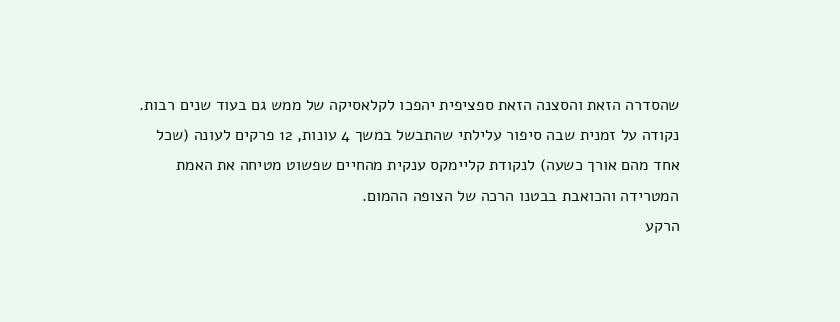שהסדרה הזאת והסצנה הזאת ספציפית יהפכו לקלאסיקה של ממש גם בעוד שנים רבות. נקודה על זמנית שבה סיפור עלילתי שהתבשל במשך 4 עונות, 12 פרקים לעונה (שכל אחד מהם אורך כשעה) לנקודת קליימקס ענקית מהחיים שפשוט מטיחה את האמת המטרידה והכואבת בבטנו הרכה של הצופה ההמום.
הרקע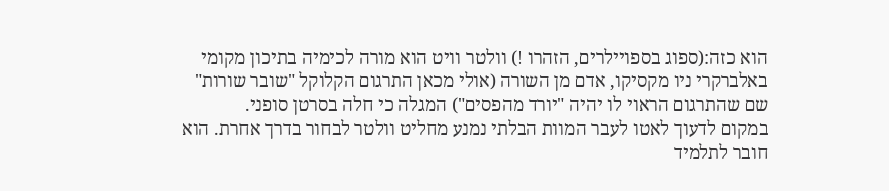הוא כזה:(ספוג בספויילרים, הזהרו !) וולטר וויט הוא מורה לכימיה בתיכון מקומי באלברקרי ניו מקסיקו, אדם מן השורה (אולי מכאן התרגום הקלוקל "שובר שורות" שם שהתרגום הראוי לו יהיה "יורד מהפסים") המגלה כי חלה בסרטן סופני.
במקום לדעוך לאטו לעבר המוות הבלתי נמנע מחליט וולטר לבחור בדרך אחרת. הוא חובר לתלמיד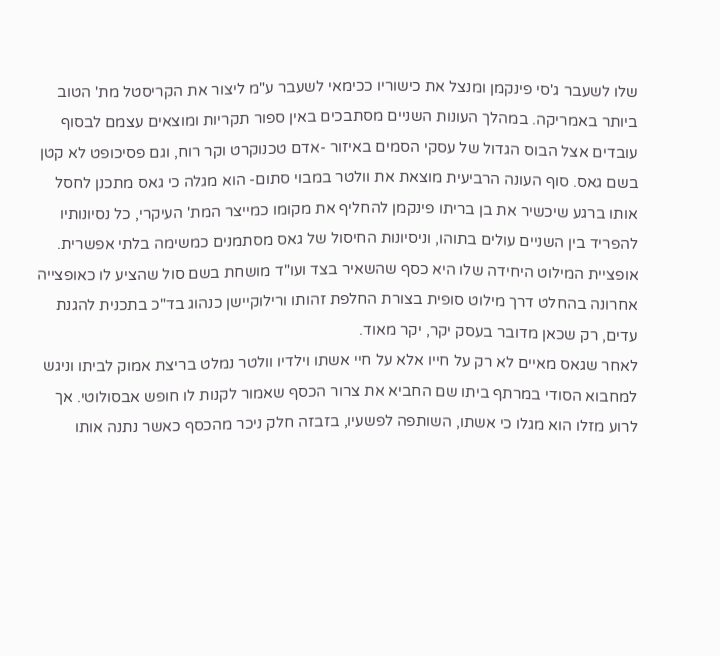שלו לשעבר ג'סי פינקמן ומנצל את כישוריו ככימאי לשעבר ע"מ ליצור את הקריסטל מת' הטוב ביותר באמריקה. במהלך העונות השניים מסתבכים באין ספור תקריות ומוצאים עצמם לבסוף עובדים אצל הבוס הגדול של עסקי הסמים באיזור -אדם טכנוקרט וקר רוח, וגם פסיכופט לא קטן בשם גאס. סוף העונה הרביעית מוצאת את וולטר במבוי סתום- הוא מגלה כי גאס מתכנן לחסל אותו ברגע שיכשיר את בן בריתו פינקמן להחליף את מקומו כמייצר המת' העיקרי, כל נסיונותיו להפריד בין השניים עולים בתוהו, וניסיונות החיסול של גאס מסתמנים כמשימה בלתי אפשרית. אופציית המילוט היחידה שלו היא כסף שהשאיר בצד ועו"ד מושחת בשם סול שהציע לו כאופצייה אחרונה בהחלט דרך מילוט סופית בצורת החלפת זהותו ורילוקיישן כנהוג בד"כ בתכנית להגנת עדים, רק שכאן מדובר בעסק יקר, יקר מאוד.
לאחר שגאס מאיים לא רק על חייו אלא על חיי אשתו וילדיו וולטר נמלט בריצת אמוק לביתו וניגש למחבוא הסודי במרתף ביתו שם החביא את צרור הכסף שאמור לקנות לו חופש אבסולוטי. אך לרוע מזלו הוא מגלו כי אשתו, השותפה לפשעיו, בזבזה חלק ניכר מהכסף כאשר נתנה אותו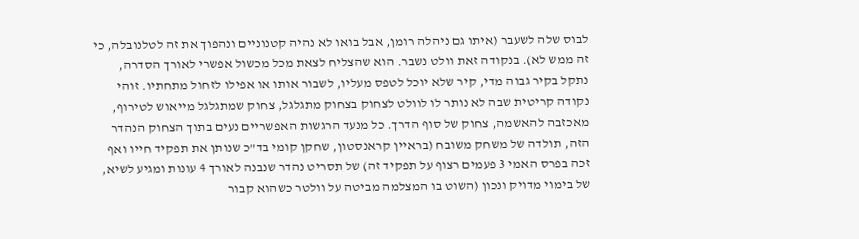לבוס שלה לשעבר (איתו גם ניהלה רומן, אבל בואו לא נהיה קטנוניים ונהפוך את זה לטלנובלה, כי זה ממש לא). בנקודה זאת וולט נשבר. הוא שהצליח לצאת מכל מכשול אפשרי לאורך הסדרה, נתקל בקיר גבוה מדי, קיר שלא יוכל לטפס מעליו, לשבור אותו או אפילו לזחול מתחתיו. זוהי נקודה קריטית שבה לא נותר לו לוולט לצחוק בצחוק מתגלגל, צחוק שמתגלגל מייאוש לטירוף, מאכזבה להאשמה, צחוק של סוף הדרך. כל מנעד הרגשות האפשריים נעים בתוך הצחוק הנהדר הזה, תולדה של משחק משובח (בראיין קראנסטון, שחקן קומי בד"כ שנותן את תפקיד חייו ואף זכה בפרס האמי 3 פעמים רצוף על תפקיד זה) של תסריט נהדר שנבנה לאורך 4 עונות ומגיע לשיא, של בימוי מדויק ונכון (השוט בו המצלמה מביטה על וולטר כשהוא קבור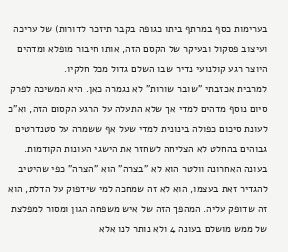בערימות כסף במרתף ביתו כגופה בקבר תיזכר לדורות) של עריכה ועיצוב פסקול ובעיקר של הקסם הזה, אותו חיבור מופלא ומדהים היוצר רגע קולנועי נדיר שבו השלם גדול מכל חלקיו.
למרבית אכזבתי "שובר שורות" לא נגמרה כאן. היא המשיכה לפרק סיום נוסף מדהים למדי אך שלא התעלה על הרגע הקסום הזה, וא"כ לעונת סיכום כפולה בינונית למדי שעל אף ששמרה על סטנדרטים גבוהים בהחלט לא הצליחה לשחזר את הישגי העונות הקודמות. בעונה האחרונה וולטר הוא לא "בצרה" הוא "הצרה" כפי שהיטיב להגדיר זאת בעצמו, הוא לא זה שמחכה למי שידפוק על הדלת, הוא זה שדופק עליה. המהפך הזה של איש משפחה הגון ומסור למפלצת של ממש מושלם בעונה 4 ולא נותר לנו אלא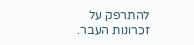להתרפק על זכרונות העבר.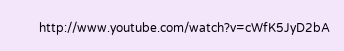http://www.youtube.com/watch?v=cWfK5JyD2bA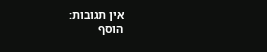אין תגובות:
הוסף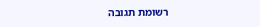רשומת תגובה